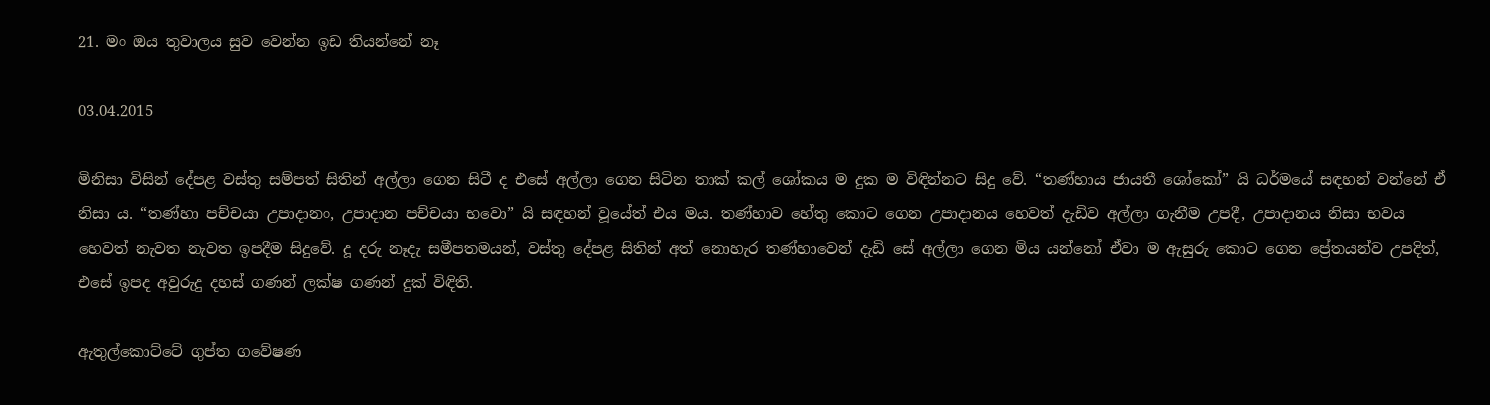21. මං ඔය තුවාලය සුව වෙන්න ඉඩ තියන්නේ නෑ

03.04.2015

මිනිසා විසින් දේපළ වස්තු සම්පත් සිතින් අල්ලා ගෙන සිටී ද එසේ අල්ලා ගෙන සිටින තාක් කල් ශෝකය ම දුක ම විඳින්නට සිදු වේ. “තණ්හාය ජායතී ශෝකෝ” යි ධර්මයේ සඳහන් වන්නේ ඒ නිසා ය. “තණ්හා පච්චයා උපාදානං, උපාදාන පච්චයා භවො” යි සඳහන් වූයේත් එය මය. තණ්හාව හේතු ‍කොට ගෙන උපාදානය හෙවත් දැඩිව අල්ලා ගැනීම උපදී, උපාදානය නිසා භවය හෙවත් නැවත නැවත ඉපදීම සිදුවේ. දූ දරු නෑදැ සමීපතමයන්, වස්තු දේපළ සිතින් අත් නොහැර තණ්හාවෙන් දැඩි සේ අල්ලා ගෙන මිය යන්නෝ ඒවා ම ඇසුරු කොට ගෙන ප්‍රේතයන්ව උපදිත්, එසේ ඉපද අවුරුදු දහස් ගණන් ලක්ෂ ගණන් දුක් විඳිති.

ඇතුල්කොට්ටේ ගුප්ත ගවේෂණ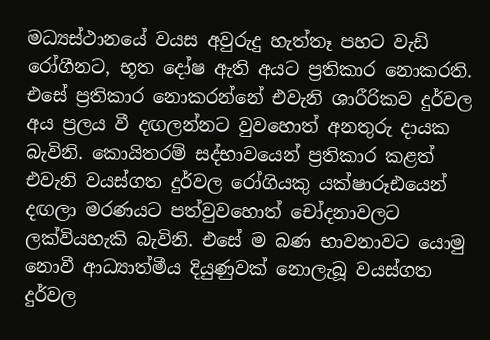මධ්‍යස්ථානයේ වයස අවුරුදු හැත්තෑ පහට වැඩි රෝගීනට, භූත දෝෂ ඇති අයට ප්‍රතිකාර නොකරති. එසේ ප්‍රතිකාර නොකරන්නේ එවැනි ශාරීරිකව දුර්වල අය ප්‍රලය වී දඟලන්නට වුවහොත් අනතුරු දායක බැවිනි. කොයිතරම් සද්භාවයෙන් ප්‍රතිකාර කළත් එවැනි වයස්ගත දුර්වල රෝගියකු යක්ෂාරූඪයෙන් දඟලා මරණයට පත්වුවහොත් චෝදනාවලට ලක්වියහැකි බැවිනි. එසේ ම බණ භාවනාවට යොමු නොවී ආධ්‍යාත්මීය දියුණුවක් නොලැබූ වයස්ගත දුර්වල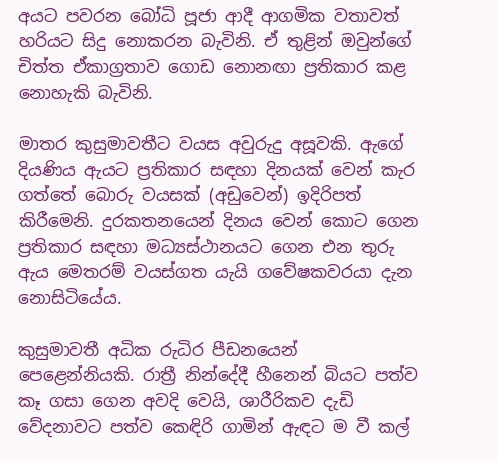අයට පවරන බෝධි පූජා ආදී ආගමික වතාවත් හරියට සිදු නොකරන බැවිනි. ඒ තුළින් ඔවුන්ගේ චිත්ත ඒකාග්‍රතාව ගොඩ නොනඟා ප්‍රතිකාර කළ නොහැකි බැවිනි.

මාතර කුසුමාවතීට වයස අවුරුදු අසූවකි. ඇගේ දියණිය ඇයට ප්‍රතිකාර සඳහා දිනයක් වෙන් කැර ගත්තේ බොරු වයසක් (අඩුවෙන්) ඉදිරිපත් කිරීමෙනි. දුරකතනයෙන් දිනය වෙන් කොට ගෙන ප්‍රතිකාර සඳහා මධ්‍යස්ථානයට ගෙන එන තුරු ඇය මෙතරම් වයස්ගත යැයි ගවේෂකවරයා දැන නොසිටියේය.

කුසුමාවතී අධික රුධිර පීඩනයෙන් පෙළෙන්නියකි. රාත්‍රී නින්දේදී හීනෙන් බියට පත්ව කෑ ගසා ගෙන අවදි වෙයි, ශාරීරිකව දැඩි වේදනාවට පත්ව කෙඳිරි ගාමින් ඇඳට ම වී කල්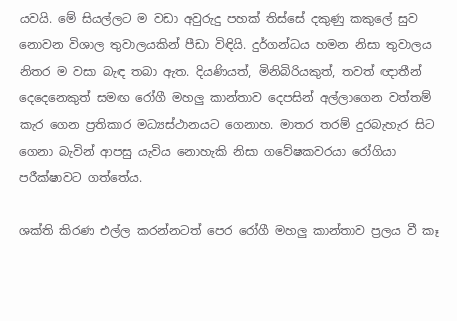යවයි. මේ සියල්ලට ම වඩා අවුරුදු පහක් තිස්සේ දකුණු කකුලේ සුව නොවන විශාල තුවාලයකින් පීඩා විඳියි. දුර්ගන්ධය හමන නිසා තුවාලය නිතර ම වසා බැඳ තබා ඇත. දියණියත්, මිනිබිරියකුත්, තවත් ඥාතීන් දෙදෙනෙකුත් සමඟ රෝගී මහලු කාන්තාව දෙපසින් අල්ලාගෙන වත්තම් කැර ගෙන ප්‍රතිකාර මධ්‍යස්ථානයට ගෙනාහ. මාතර තරම් දුරබැහැර සිට ගෙනා බැවින් ආපසු යැවිය නොහැකි නිසා ගවේෂකවරයා රෝගියා පරීක්ෂාවට ගත්තේය.

ශක්ති කිරණ එල්ල කරන්නටත් පෙර රෝගී මහලු කාන්තාව ප්‍රලය වී කෑ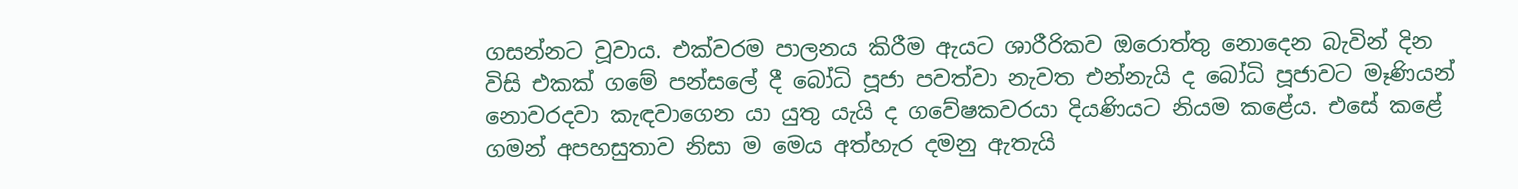ගසන්නට වූවාය. එක්වරම පාලනය කිරීම ඇයට ශාරීරිකව ඔරොත්තු නොදෙන බැවින් දින විසි එකක් ගමේ පන්සලේ දී බෝධි පූජා පවත්වා නැවත එන්නැයි ද බෝධි පූජාවට මෑණියන් නොවරදවා කැඳවාගෙන යා යුතු යැයි ද ගවේෂකවරයා දියණියට නියම කළේය. එසේ කළේ ගමන් අපහසුතාව නිසා ම මෙය අත්හැර දමනු ඇතැයි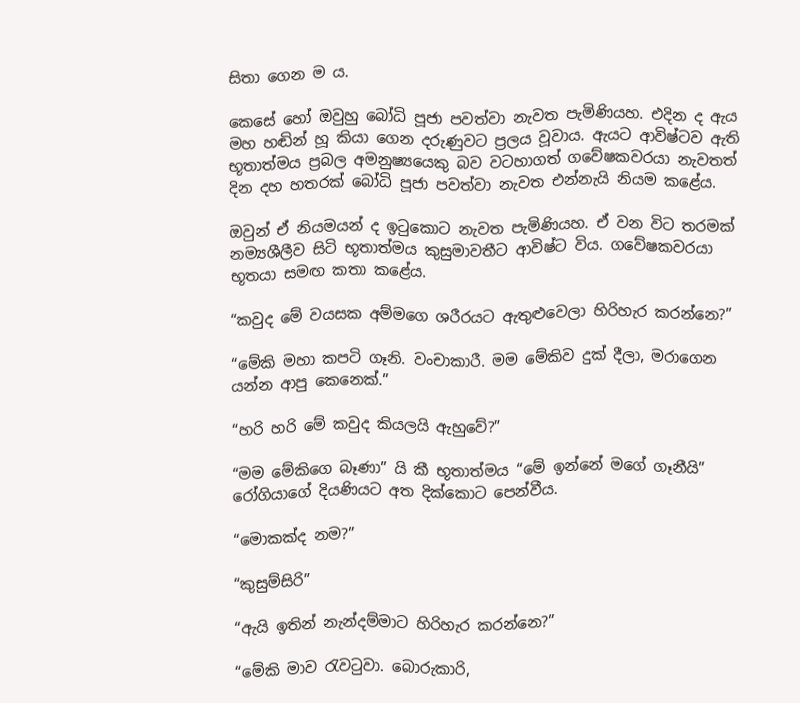සිතා ගෙන ම ය.

කෙසේ හෝ ඔවුහු බෝධි පූජා පවත්වා නැවත පැමිණියහ. එදින ද ඇය මහ හඬින් හූ කියා ගෙන දරුණුවට ප්‍රලය වූවාය. ඇයට ආවිෂ්ටව ඇති භූතාත්මය ප්‍රබල අමනුෂ්‍යයෙකු බව වටහාගත් ගවේෂකවරයා නැවතත් දින දහ හතරක් බෝධි පූජා පවත්වා නැවත එන්නැයි නියම කළේය.

ඔවුන් ඒ නියමයන් ද ඉටුකොට නැවත පැමිණියහ. ඒ වන විට තරමක් නම්‍යශීලීව සිටි භූතාත්මය කුසුමාවතීට ආවිෂ්ට විය. ගවේෂකවරයා භූතයා සමඟ කතා කළේය.

“කවුද මේ වයසක අම්මගෙ ශරීරයට ඇතුළුවෙලා හිරිහැර කරන්නෙ?”

“මේකි මහා කපටි ගෑනි. වංචාකාරී. මම මේකිව දුක් දීලා, මරාගෙන යන්න ආපු කෙනෙක්.”

“හරි හරි මේ කවුද කියලයි ඇහුවේ?”

“මම මේකිගෙ බෑණා” යි කී භූතාත්මය “මේ ඉන්නේ මගේ ගෑනීයි” රෝගියාගේ දියණියට අත දික්කොට පෙන්වීය.

“මොකක්ද නම?”

“කුසුම්සිරි”

“ඇයි ඉතින් නැන්දම්මාට හිරිහැර කරන්නෙ?”

“මේකි මාව රැවටුවා. බොරුකාරි,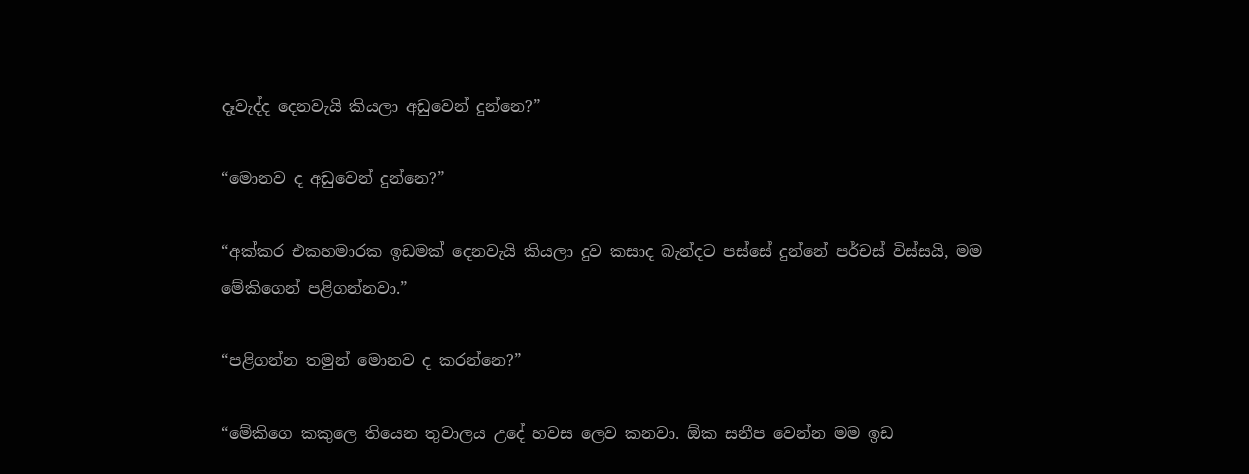දෑවැද්ද දෙනවැයි කියලා අඩුවෙන් දුන්නෙ?”

“මොනව ද අඩුවෙන් දුන්නෙ?”

“අක්කර එකහමාරක ඉඩමක් දෙනවැයි කියලා දුව කසාද බැන්දට පස්සේ දුන්නේ පර්චස් විස්සයි, මම මේකිගෙන් පළිගන්නවා.”

“පළිගන්න තමුන් මොනව ද කරන්නෙ?”

“මේකිගෙ කකුලෙ තියෙන තුවාලය උදේ හවස ලෙව කනවා. ඕක සනීප වෙන්න මම ඉඩ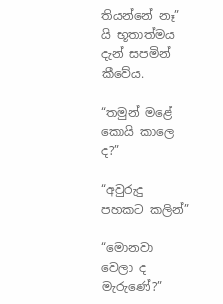තියන්නේ නෑ” යි භූතාත්මය දැන් සපමින් කීවේය.

“තමුන් මළේ කොයි කාලෙ ද?”

“අවුරුදු පහකට කලින්”

“මොනවා වෙලා ද මැරුණේ?”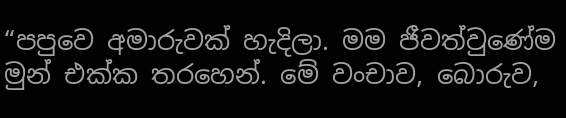“පපුවෙ අමාරුවක් හැදිලා. මම ජීවත්වුණේම මුන් එක්ක තරහෙන්. මේ වංචාව, බොරුව,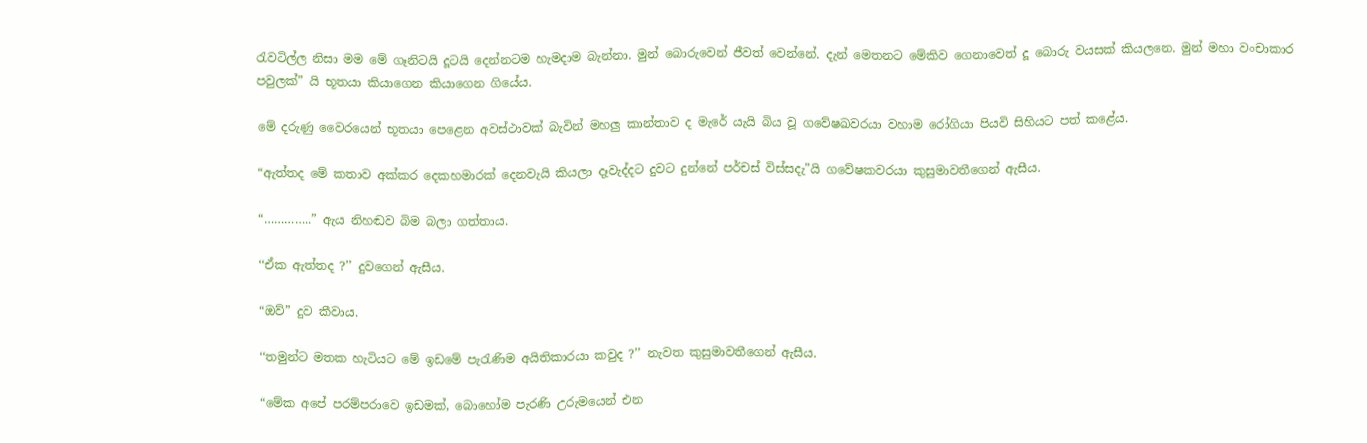රැවටිල්ල නිසා මම මේ ගෑනිටයි දූටයි දෙන්නටම හැමදාම බැන්නා. මුන් බොරුවෙන් ජීවත් වෙන්නේ. දැන් මෙතනට මේකිව ගෙනාවෙත් දූ බොරු වයසක් කියලනෙ. මුන් මහා වංචාකාර පවුලක්” යි භූතයා කියාගෙන කියාගෙන ගියේය.

මේ දරුණු වෛරයෙන් භූතයා පෙළෙන අවස්ථාවක් බැවින් මහලු කාන්තාව ද මැරේ යැයි බිය වූ ගවේෂඛවරයා වහාම රෝගියා පියවි සිහියට පත් කළේය.

“ඇත්තද මේ කතාව අක්කර දෙකහමාරක් දෙනවැයි කියලා දෑවැද්දට දුවට දුන්නේ පර්චස් විස්සදැ”යි ගවේෂකවරයා කුසුමාවතීගෙන් ඇසීය.

“…………..” ඇය නිහඬව බිම බලා ගත්තාය.

‘‘ඒක ඇත්තද ?’’ දුවගෙන් ඇසීය.

“ඔව්” දුව කීවාය.

‘‘තමුන්ට මතක හැටියට මේ ඉඩමේ පැරැණිම අයිතිකාරයා කවුද ?’’ නැවත කුසුමාවතීගෙන් ඇසීය.

“මේක අපේ පරම්පරාවෙ ඉඩමක්, බොහෝම පැරණි උරුමයෙන් එන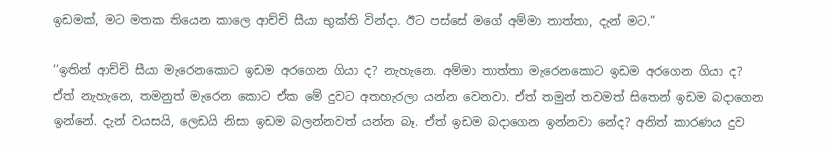ඉඩමක්, මට මතක තියෙන කාලෙ ආච්චි සීයා භුක්ති වින්දා. ඊට පස්සේ මගේ අම්මා තාත්තා, දැන් මට.”

‘‘ඉතින් ආච්චි සීයා මැරෙනකොට ඉඩම අරගෙන ගියා ද? නැහැනෙ. අම්මා තාත්තා මැරෙනකොට ඉඩම අරගෙන ගියා ද? ඒත් නැහැනෙ, තමනුත් මැරෙන කොට ඒක මේ දුවට අතහැරලා යන්න වෙනවා. ඒත් තමුන් තවමත් සිතෙන් ඉඩම බදාගෙන ඉන්නේ. දැන් වයසයි, ලෙඩයි නිසා ඉඩම බලන්නවත් යන්න බෑ. ඒත් ඉඩම බදාගෙන ඉන්නවා නේද? අනිත් කාරණය දුව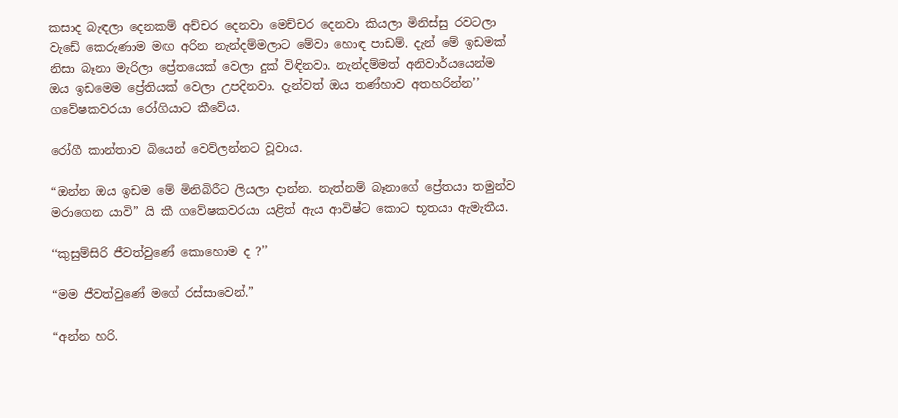කසාද බැඳලා දෙනකම් අච්චර දෙනවා මෙච්චර දෙනවා කියලා මිනිස්සු රවටලා වැඩේ කෙරුණාම මඟ අරින නැන්දම්මලාට මේවා හොඳ පාඩම්. දැන් මේ ඉඩමක් නිසා බෑනා මැරිලා ප්‍රේතයෙක් වෙලා දුක් විඳිනවා. නැන්දම්මත් අනිවාර්යයෙන්ම ඔය ඉඩමෙම ප්‍රේතියක් වෙලා උපදිනවා. දැන්වත් ඔය තණ්හාව අතහරින්න’’ ගවේෂකවරයා රෝගියාට කීවේය.

රෝගී කාන්තාව බියෙන් වෙව්ලන්නට වූවාය.

“ඔන්න ඔය ඉඩම මේ මිනිබිරීට ලියලා දාන්න. නැත්නම් බෑනාගේ ප්‍රේතයා තමුන්ව මරාගෙන යාවි” යි කී ගවේෂකවරයා යළිත් ඇය ආවිෂ්ට කොට භූතයා ඇමැතීය.

‘‘කුසුම්සිරි ජීවත්වුණේ කොහොම ද ?’’

“මම ජීවත්වුණේ මගේ රස්සාවෙන්.”

“අන්න හරි.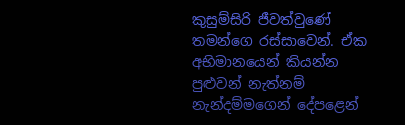කුසුම්සිරි ජීවත්වුණේ තමන්ගෙ රස්සාවෙන්. ඒක අභිමානයෙන් කියන්න පුළුවන් නැත්නම් නැන්දම්මගෙන් දේපළෙන්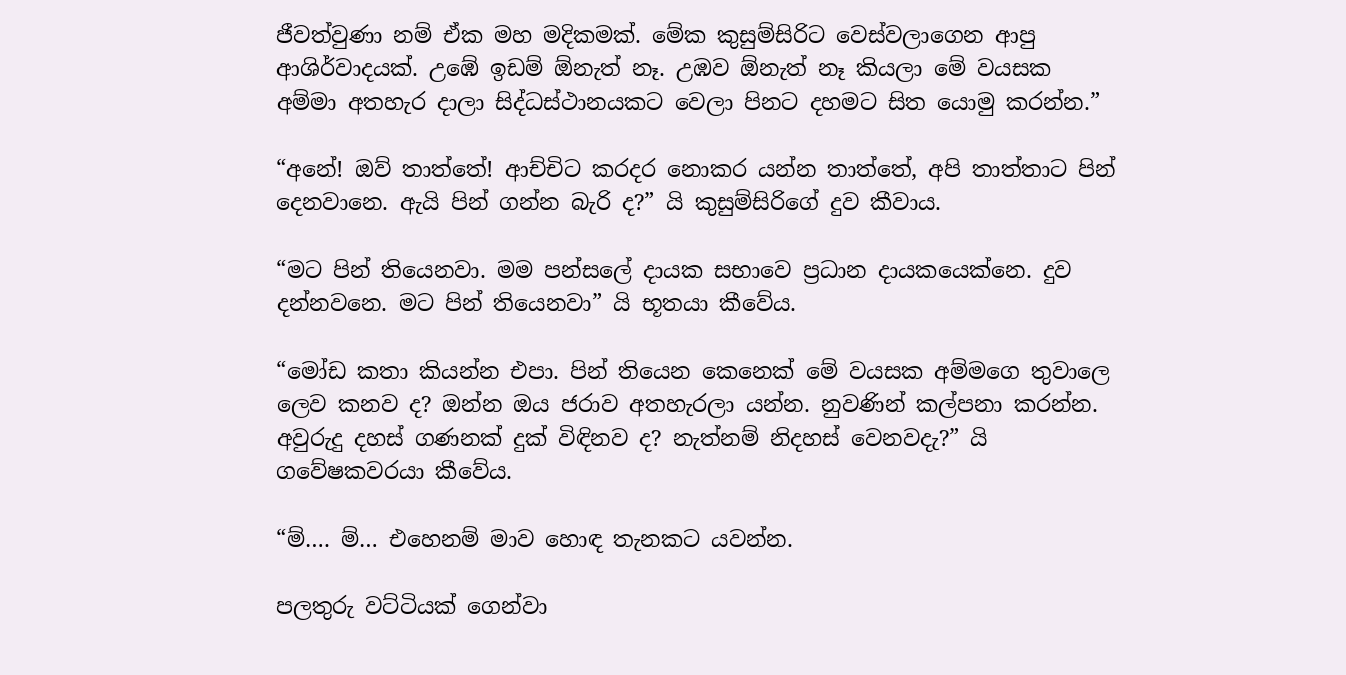ජීවත්වුණා නම් ඒක මහ මදිකමක්. මේක කුසුම්සිරිට වෙස්වලාගෙන ආපු ආශිර්වාදයක්. උඹේ ඉඩම් ඕනැත් නෑ. උඹව ඕනැත් නෑ කියලා මේ වයසක අම්මා අතහැර දාලා සිද්ධස්ථානයකට වෙලා පිනට දහමට සිත යොමු කරන්න.”

“අනේ! ඔව් තාත්තේ! ආච්චිට කරදර නොකර යන්න තාත්තේ, අපි තාත්තාට පින් දෙනවානෙ. ඇයි පින් ගන්න බැරි ද?” යි කුසුම්සිරිගේ දුව කීවාය.

“මට පින් තියෙනවා. මම පන්සලේ දායක සභාවෙ ප්‍රධාන දායකයෙක්නෙ. දුව දන්නවනෙ. මට පින් තියෙනවා” යි භූතයා කීවේය.

“මෝඩ කතා කියන්න එපා. පින් තියෙන කෙනෙක් මේ වයසක අම්මගෙ තුවාලෙ ලෙව කනව ද? ඔන්න ඔය ජරාව අතහැරලා යන්න. නුවණින් කල්පනා කරන්න. අවුරුදු දහස් ගණනක් දුක් විඳිනව ද? නැත්නම් නිදහස් වෙනවදැ?” යි ගවේෂකවරයා කීවේය.

“ම්…. ම්… එහෙනම් මාව හොඳ තැනකට යවන්න.

පලතුරු වට්ටියක් ගෙන්වා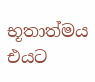භූතාත්මය එයට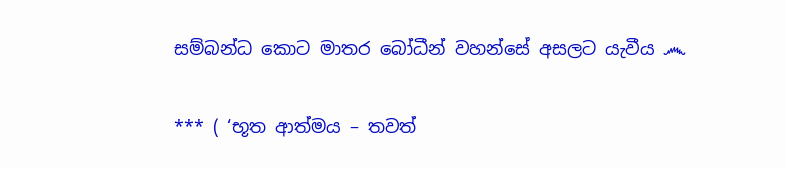සම්බන්ධ කොට මාතර බෝධීන් වහන්සේ අසලට යැවීය ෴

*** ( ‘භූත ආත්මය – තවත්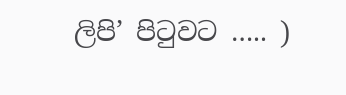ලිපි’ පිටුවට ….. )